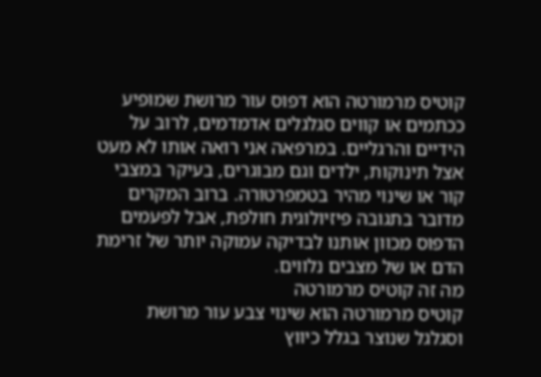קוטיס מרמורטה הוא דפוס עור מרושת שמופיע ככתמים או קווים סגלגלים אדמדמים, לרוב על הידיים והרגליים. במרפאה אני רואה אותו לא מעט אצל תינוקות, ילדים וגם מבוגרים, בעיקר במצבי קור או שינוי מהיר בטמפרטורה. ברוב המקרים מדובר בתגובה פיזיולוגית חולפת, אבל לפעמים הדפוס מכוון אותנו לבדיקה עמוקה יותר של זרימת הדם או של מצבים נלווים.
מה זה קוטיס מרמורטה
קוטיס מרמורטה הוא שינוי צבע עור מרושת וסגלגל שנוצר בגלל כיווץ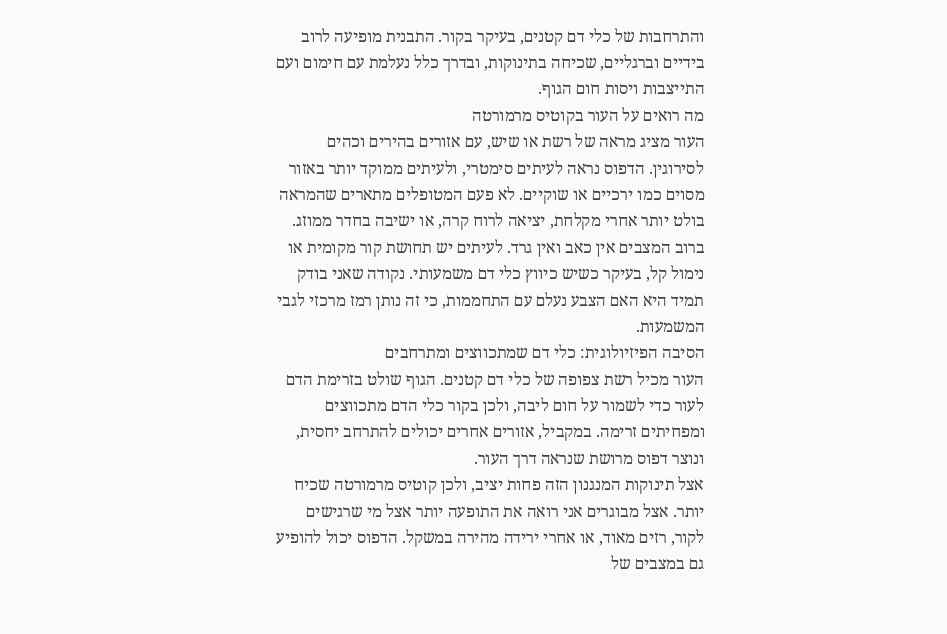והתרחבות של כלי דם קטנים, בעיקר בקור. התבנית מופיעה לרוב בידיים וברגליים, שכיחה בתינוקות, ובדרך כלל נעלמת עם חימום ועם התייצבות ויסות חום הגוף.
מה רואים על העור בקוטיס מרמורטה
העור מציג מראה של רשת או שיש, עם אזורים בהירים וכהים לסירוגין. הדפוס נראה לעיתים סימטרי, ולעיתים ממוקד יותר באזור מסוים כמו ירכיים או שוקיים. לא פעם המטופלים מתארים שהמראה בולט יותר אחרי מקלחת, יציאה לרוח קרה, או ישיבה בחדר ממוזג.
ברוב המצבים אין כאב ואין גרד. לעיתים יש תחושת קור מקומית או נימול קל, בעיקר כשיש כיווץ כלי דם משמעותי. נקודה שאני בודק תמיד היא האם הצבע נעלם עם התחממות, כי זה נותן רמז מרכזי לגבי המשמעות.
הסיבה הפיזיולוגית: כלי דם שמתכווצים ומתרחבים
העור מכיל רשת צפופה של כלי דם קטנים. הגוף שולט בזרימת הדם לעור כדי לשמור על חום ליבה, ולכן בקור כלי הדם מתכווצים ומפחיתים זרימה. במקביל, אזורים אחרים יכולים להתרחב יחסית, ונוצר דפוס מרושת שנראה דרך העור.
אצל תינוקות המנגנון הזה פחות יציב, ולכן קוטיס מרמורטה שכיח יותר. אצל מבוגרים אני רואה את התופעה יותר אצל מי שרגישים לקור, רזים מאוד, או אחרי ירידה מהירה במשקל. הדפוס יכול להופיע גם במצבים של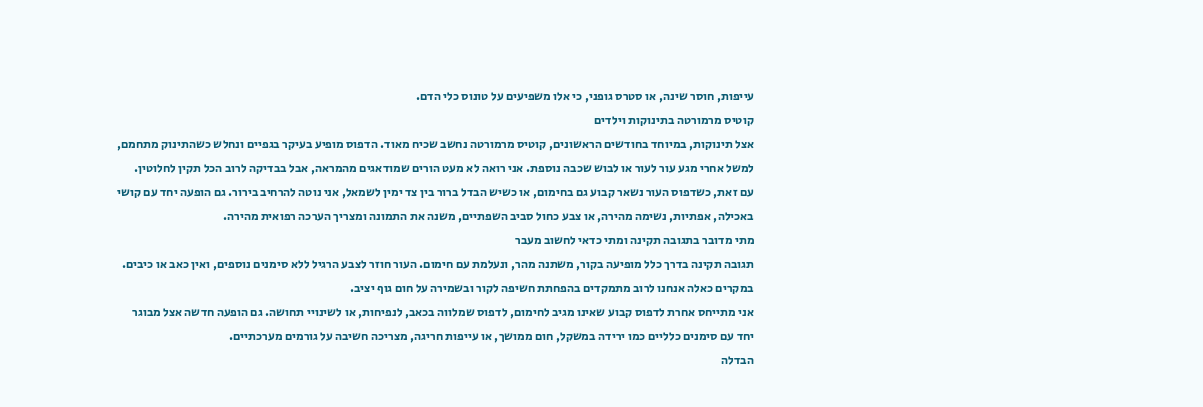עייפות, חוסר שינה, או סטרס גופני, כי אלו משפיעים על טונוס כלי הדם.
קוטיס מרמורטה בתינוקות וילדים
אצל תינוקות, במיוחד בחודשים הראשונים, קוטיס מרמורטה נחשב שכיח מאוד. הדפוס מופיע בעיקר בגפיים ונחלש כשהתינוק מתחמם, למשל אחרי מגע עור לעור או לבוש שכבה נוספת. אני רואה לא מעט הורים שמודאגים מהמראה, אבל בבדיקה לרוב הכל תקין לחלוטין.
עם זאת, כשדפוס העור נשאר קבוע גם בחימום, או כשיש הבדל ברור בין צד ימין לשמאל, אני נוטה להרחיב בירור. גם הופעה יחד עם קושי באכילה, אפתיות, נשימה מהירה, או צבע כחול סביב השפתיים, משנה את התמונה ומצריך הערכה רפואית מהירה.
מתי מדובר בתגובה תקינה ומתי כדאי לחשוב מעבר
תגובה תקינה בדרך כלל מופיעה בקור, משתנה מהר, ונעלמת עם חימום. העור חוזר לצבע הרגיל ללא סימנים נוספים, ואין כאב או כיבים. במקרים כאלה אנחנו לרוב מתמקדים בהפחתת חשיפה לקור ובשמירה על חום גוף יציב.
אני מתייחס אחרת לדפוס קבוע שאינו מגיב לחימום, לדפוס שמלווה בכאב, לנפיחות, או לשינויי תחושה. גם הופעה חדשה אצל מבוגר יחד עם סימנים כלליים כמו ירידה במשקל, חום ממושך, או עייפות חריגה, מצריכה חשיבה על גורמים מערכתיים.
הבדלה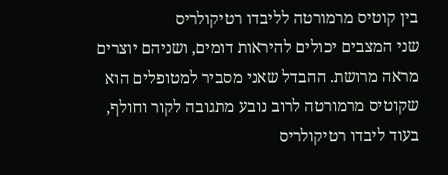בין קוטיס מרמורטה לליבדו רטיקולריס
שני המצבים יכולים להיראות דומים, ושניהם יוצרים מראה מרושת. ההבדל שאני מסביר למטופלים הוא שקוטיס מרמורטה לרוב נובע מתגובה לקור וחולף, בעוד ליבדו רטיקולריס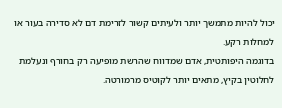יכול להיות מתמשך יותר ולעיתים קשור לזרימת דם לא סדירה בעור או למחלות רקע.
בדוגמה היפותטית, אדם שמדווח שהרשת מופיעה רק בחורף ונעלמת לחלוטין בקיץ, מתאים יותר לקוטיס מרמורטה.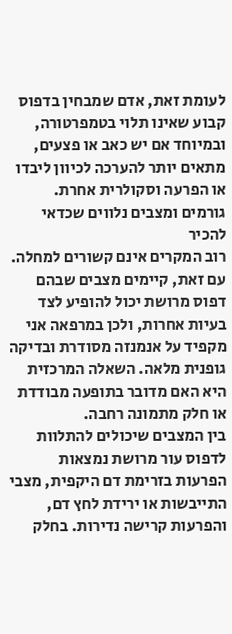לעומת זאת, אדם שמבחין בדפוס קבוע שאינו תלוי בטמפרטורה, ובמיוחד אם יש כאב או פצעים, מתאים יותר להערכה לכיוון ליבדו או הפרעה וסקולרית אחרת.
גורמים ומצבים נלווים שכדאי להכיר
רוב המקרים אינם קשורים למחלה. עם זאת, קיימים מצבים שבהם דפוס מרושת יכול להופיע לצד בעיות אחרות, ולכן במרפאה אני מקפיד על אנמנזה מסודרת ובדיקה גופנית מלאה. השאלה המרכזית היא האם מדובר בתופעה מבודדת או חלק מתמונה רחבה.
בין המצבים שיכולים להתלוות לדפוס עור מרושת נמצאות הפרעות בזרימת דם היקפית, מצבי התייבשות או ירידת לחץ דם, והפרעות קרישה נדירות. בחלק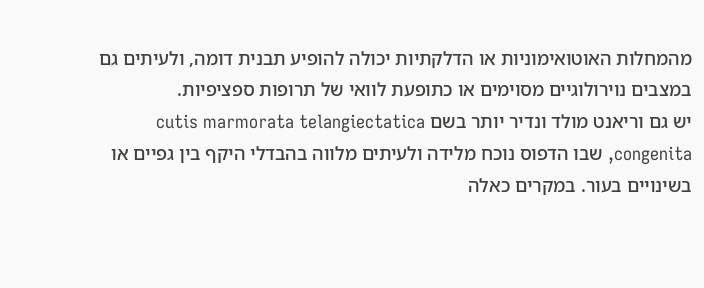מהמחלות האוטואימוניות או הדלקתיות יכולה להופיע תבנית דומה, ולעיתים גם במצבים נוירולוגיים מסוימים או כתופעת לוואי של תרופות ספציפיות.
יש גם וריאנט מולד ונדיר יותר בשם cutis marmorata telangiectatica congenita, שבו הדפוס נוכח מלידה ולעיתים מלווה בהבדלי היקף בין גפיים או בשינויים בעור. במקרים כאלה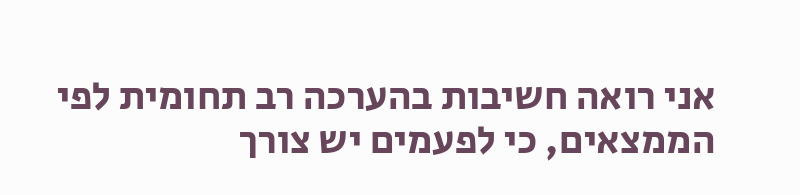אני רואה חשיבות בהערכה רב תחומית לפי הממצאים, כי לפעמים יש צורך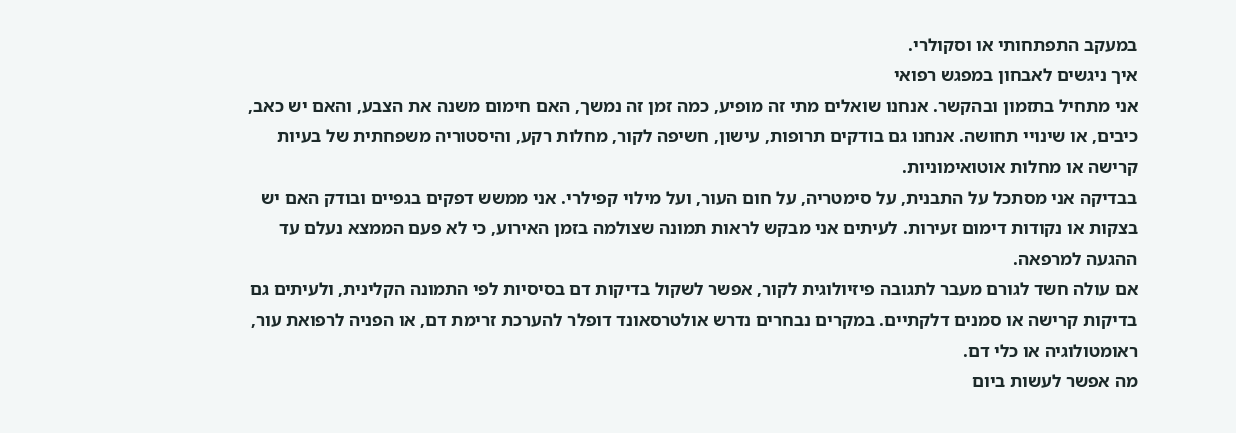במעקב התפתחותי או וסקולרי.
איך ניגשים לאבחון במפגש רפואי
אני מתחיל בתזמון ובהקשר. אנחנו שואלים מתי זה מופיע, כמה זמן זה נמשך, האם חימום משנה את הצבע, והאם יש כאב, כיבים, או שינויי תחושה. אנחנו גם בודקים תרופות, עישון, חשיפה לקור, מחלות רקע, והיסטוריה משפחתית של בעיות קרישה או מחלות אוטואימוניות.
בבדיקה אני מסתכל על התבנית, על סימטריה, על חום העור, ועל מילוי קפילרי. אני ממשש דפקים בגפיים ובודק האם יש בצקות או נקודות דימום זעירות. לעיתים אני מבקש לראות תמונה שצולמה בזמן האירוע, כי לא פעם הממצא נעלם עד ההגעה למרפאה.
אם עולה חשד לגורם מעבר לתגובה פיזיולוגית לקור, אפשר לשקול בדיקות דם בסיסיות לפי התמונה הקלינית, ולעיתים גם בדיקות קרישה או סמנים דלקתיים. במקרים נבחרים נדרש אולטרסאונד דופלר להערכת זרימת דם, או הפניה לרפואת עור, ראומטולוגיה או כלי דם.
מה אפשר לעשות ביום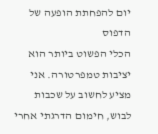יום להפחתת הופעה של הדפוס
הכלי הפשוט ביותר הוא יציבות טמפרטורה. אני מציע לחשוב על שכבות לבוש, חימום הדרגתי אחרי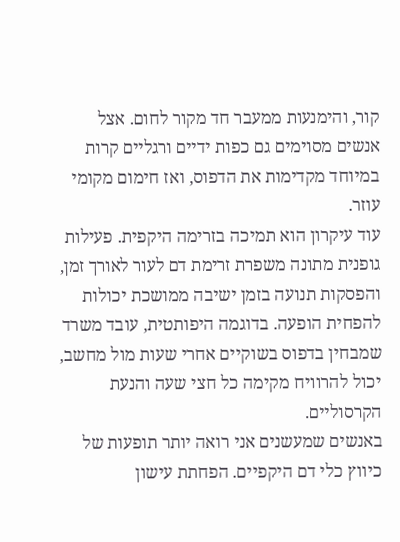קור, והימנעות ממעבר חד מקור לחום. אצל אנשים מסוימים גם כפות ידיים ורגליים קרות במיוחד מקדימות את הדפוס, ואז חימום מקומי עוזר.
עוד עיקרון הוא תמיכה בזרימה היקפית. פעילות גופנית מתונה משפרת זרימת דם לעור לאורך זמן, והפסקות תנועה בזמן ישיבה ממושכת יכולות להפחית הופעה. בדוגמה היפותטית, עובד משרד שמבחין בדפוס בשוקיים אחרי שעות מול מחשב, יכול להרוויח מקימה כל חצי שעה והנעת הקרסוליים.
באנשים שמעשנים אני רואה יותר תופעות של כיווץ כלי דם היקפיים. הפחתת עישון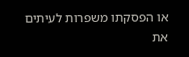או הפסקתו משפרות לעיתים את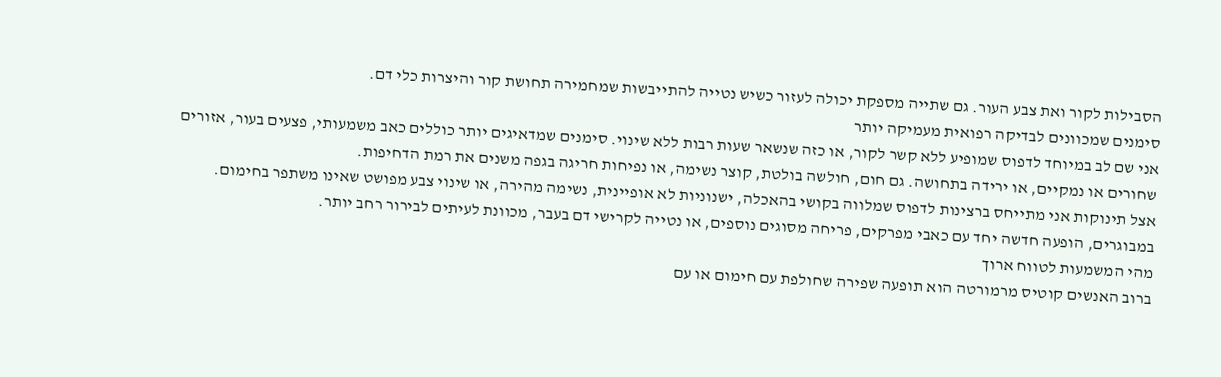הסבילות לקור ואת צבע העור. גם שתייה מספקת יכולה לעזור כשיש נטייה להתייבשות שמחמירה תחושת קור והיצרות כלי דם.
סימנים שמכוונים לבדיקה רפואית מעמיקה יותר
אני שם לב במיוחד לדפוס שמופיע ללא קשר לקור, או כזה שנשאר שעות רבות ללא שינוי. סימנים שמדאיגים יותר כוללים כאב משמעותי, פצעים בעור, אזורים שחורים או נמקיים, או ירידה בתחושה. גם חום, חולשה בולטת, קוצר נשימה, או נפיחות חריגה בגפה משנים את רמת הדחיפות.
אצל תינוקות אני מתייחס ברצינות לדפוס שמלווה בקושי בהאכלה, ישנוניות לא אופיינית, נשימה מהירה, או שינוי צבע מפושט שאינו משתפר בחימום. במבוגרים, הופעה חדשה יחד עם כאבי מפרקים, פריחה מסוגים נוספים, או נטייה לקרישי דם בעבר, מכוונת לעיתים לבירור רחב יותר.
מהי המשמעות לטווח ארוך
ברוב האנשים קוטיס מרמורטה הוא תופעה שפירה שחולפת עם חימום או עם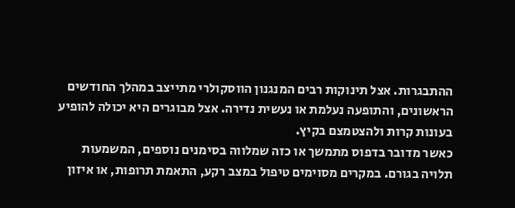ההתבגרות. אצל תינוקות רבים המנגנון הווסקולרי מתייצב במהלך החודשים הראשונים, והתופעה נעלמת או נעשית נדירה. אצל מבוגרים היא יכולה להופיע בעונות קרות ולהצטמצם בקיץ.
כאשר מדובר בדפוס מתמשך או כזה שמלווה בסימנים נוספים, המשמעות תלויה בגורם. במקרים מסוימים טיפול במצב רקע, התאמת תרופות, או איזון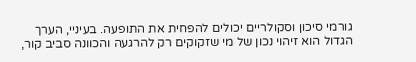גורמי סיכון וסקולריים יכולים להפחית את התופעה. בעיניי, הערך הגדול הוא זיהוי נכון של מי שזקוקים רק להרגעה והכוונה סביב קור,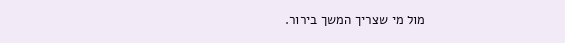מול מי שצריך המשך בירור.